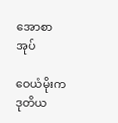အောစာအုပ်

ဝေယံမိုးက ဒုတိယ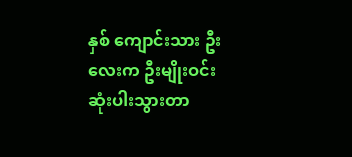နှစ် ကျောင်းသား ဦးလေးက ဦးမျိုးဝင်း ဆုံးပါးသွားတာ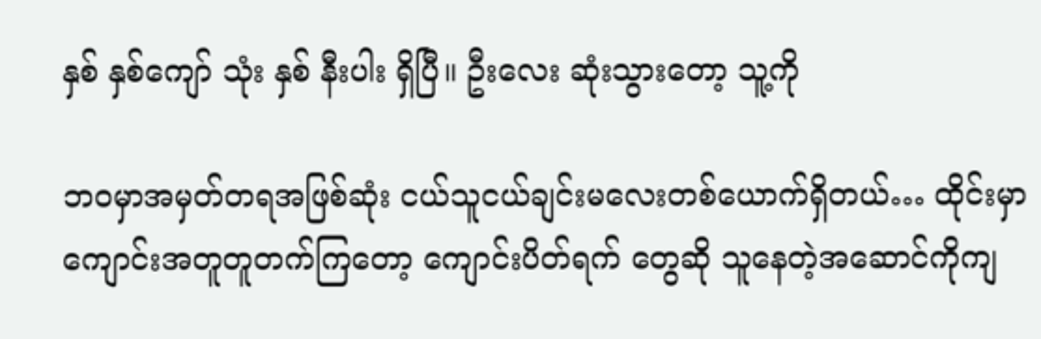နှစ် နှစ်ကျော် သုံး နှစ် နီးပါး ရှိပြီ။ ဦးလေး ဆုံးသွားတော့ သူ့ကို

ဘဝမှာအမှတ်တရအဖြစ်ဆုံး ငယ်သူငယ်ချင်းမလေးတစ်ယောက်ရှိတယ်… ထိုင်းမှာ ကျောင်းအတူတူတက်ကြတော့ ကျောင်းပိတ်ရက် တွေဆို သူနေတဲ့အဆောင်ကိုကျ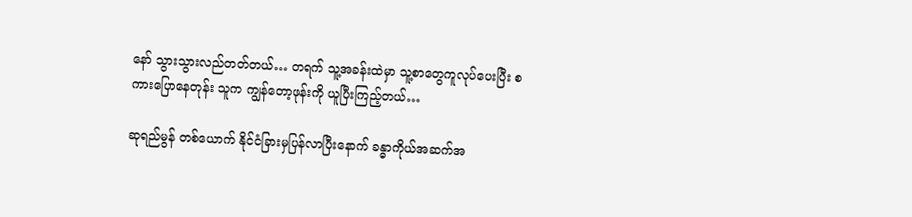နော် သွားသွားလည်တတ်တယ်… တရက် သူ့အခန်းထဲမှာ သူ့စာတွေကူလုပ်ပေးပြီး စကားပြောနေတုန်း သူက ကျွန်တော့ဖုန်းကို ယူပြီးကြည့်တယ်…

ဆုရည်မွန် တစ်ယောက် နိုင်ငံခြားမှပြန်လာပြီးနောက် ခန္ဓာကိုယ်အဆက်အ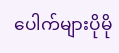ပေါက်များပိုမို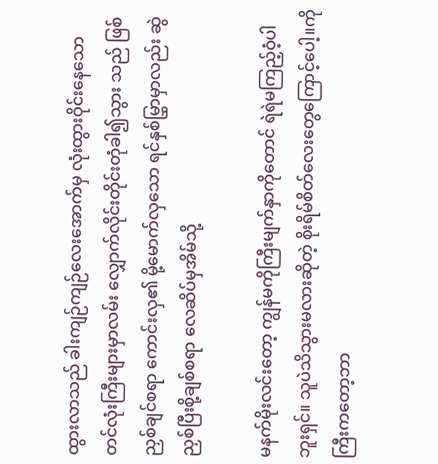ထွားလာသည် ခါးကျဉ်ကျဉ်လေးအောက်မှ လုံးထွားဝိုင်းနေသော တင်လုံးကြီးများမှာလမ်း လျှောက်လိုင်းတိုင်းတုံခါ၍သွား သည် ဖြစ်ညှစ်ချင်စရာ ကောင်းလှ၏ မို့မောက်လှသော ရင်နှစ်မြွှာမှာလည်း ဆွဲညှစ်ပြီးစို့ချစ်စရာ လေဆိပ်မှအိမ်သို့

မနက်မိုးလင်းတော့ ကျွန်မကိုကြီးမျက်နှာကိုတောင် ရဲရဲမကြည့်ဝံ့ပါဘူးရှင်။ သူပဲသိသွားမလားဆိုတဲ့ စိုးရိမ်စိတ်လေးတွေကြောင့်ပေါ့။ကိုကြီးကတော့ဘာ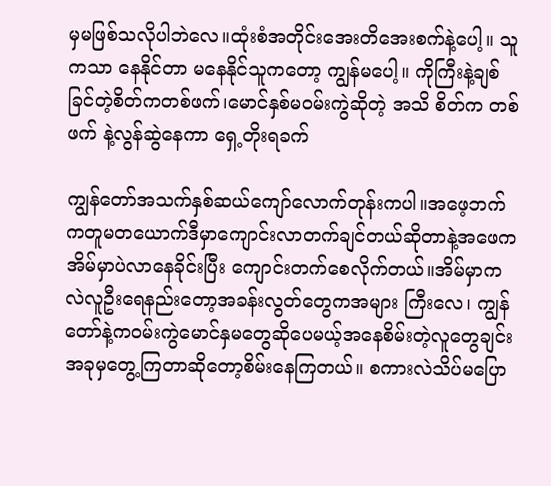မှမဖြစ်သလိုပါဘဲလေ။ထုံးစံအတိုင်းအေးတိအေးစက်နဲ့ပေါ့။ သူကသာ နေနိုင်တာ မနေနိုင်သူကတော့ ကျွန်မပေါ့။ ကိုကြီးနဲ့ချစ်ခြင်တဲ့စိတ်ကတစ်ဖက်၊မောင်နှစ်မဝမ်းကွဲဆိုတဲ့ အသိ စိတ်က တစ်ဖက် နဲ့လွန်ဆွဲနေကာ ရှေ့တိုးရခက်

ကျွန်တော်အသက်နှစ်ဆယ်ကျော်လောက်တုန်းကပါ။အဖေ့ဘက်ကတူမတယောက်ဒီမှာကျောင်းလာတက်ချင်တယ်ဆိုတာနဲ့အဖေကအိမ်မှာပဲလာနေခိုင်းပြီး ကျောင်းတက်စေလိုက်တယ်။အိမ်မှာကလဲလူဦးရေနည်းတော့အခန်းလွတ်တွေကအများ ကြီးလေ၊ ကျွန်တော်နဲ့ကဝမ်းကွဲမောင်နှမတွေဆိုပေမယ့်အနေစိမ်းတဲ့လူတွေချင်းအခုမှတွေ့ကြတာဆိုတော့စိမ်းနေကြတယ်။ စကားလဲသိပ်မပြော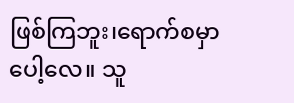ဖြစ်ကြဘူး၊ရောက်စမှာပေါ့လေ။ သူ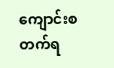ကျောင်းစတက်ရ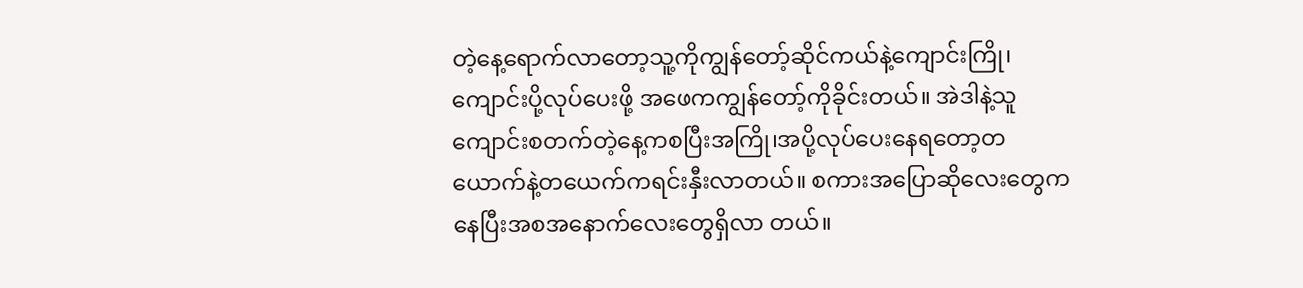တဲ့နေ့ရောက်လာတော့သူ့ကိုကျွန်တော့်ဆိုင်ကယ်နဲ့ကျောင်းကြို၊ကျောင်းပို့လုပ်ပေးဖို့ အဖေကကျွန်တော့်ကိုခိုင်းတယ်။ အဲဒါနဲ့သူကျောင်းစတက်တဲ့နေ့ကစပြီးအကြို၊အပို့လုပ်ပေးနေရတော့တယောက်နဲ့တယေက်ကရင်းနှီးလာတယ်။ စကားအပြောဆိုလေးတွေကနေပြီးအစအနောက်လေးတွေရှိလာ တယ်။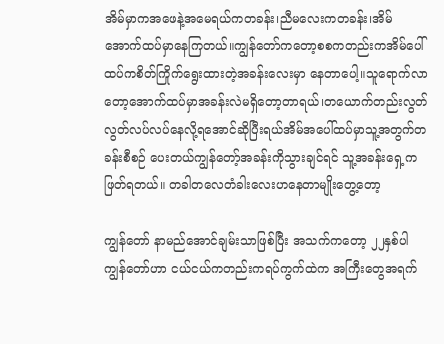အိမ်မှာကအဖေနဲ့အမေရယ်ကတခန်း၊ညီမလေးကတခန်း၊အိမ်အောက်ထပ်မှာနေကြတယ်။ကျွန်တော်ကတော့စစကတည်းကအိမ်ပေါ်ထပ်ကစိတ်ကြိုက်ရွေးထားတဲ့အခန်းလေးမှာ နေတာပေါ့။သူရောက်လာတော့အောက်ထပ်မှာအခန်းလဲမရှိတော့တာရယ်၊တယောက်တည်းလွတ်လွတ်လပ်လပ်နေလို့ရအောင်ဆိုပြီးရယ်အိမ်အပေါ်ထပ်မှာသူ့အတွက်တခန်းစီစဉ် ပေးတယ်ကျွန်တော့်အခန်းကိုသွားချင်ရင် သူ့အခန်းရှေ့ကဖြတ်ရတယ်။ တခါတလေတံခါးလေးဟနေတာမျိုးတွေ့တော့

ကျွန်တော် နာမည်အောင်ချမ်းသာဖြစ်ပြီး အသက်ကတော့ ၂၂နှစ်ပါ ကျွန်တော်ဟာ ငယ်ငယ်ကတည်းကရပ်ကွက်ထဲက အကြီးတွေအရက်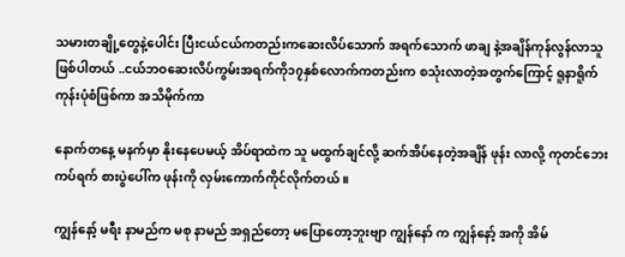သမားတချို့တွေနဲ့ပေါင်း ပြီးငယ်ငယ်ကတည်းကဆေးလိပ်သောက် အရက်သောက် ဖာချ နဲ့အချိန်ကုန်လွန်လာသူဖြစ်ပါတယ် ..ငယ်ဘဝဆေးလိပ်ကွမ်းအရက်ကို၁၇နှစ်လောက်ကတည်းက စသုံးလာတဲ့အတွက်ကြောင့် ရူနာရိူက်ကုန်းပုံစံဖြစ်ကာ အသိမိုက်ကာ

နောက်တနေ့ မနက်မှာ နိုးနေပေမယ့် အိပ်ရာထဲက သူ မထွက်ချင်လို့ ဆက်အိပ်နေတဲ့အချိန် ဖုန်း လာလို့ ကုတင်ဘေး ကပ်ရက် စားပွဲပေါ်က ဖုန်းကို လှမ်းကောက်ကိုင်လိုက်တယ် ။

ကျွန်နော့် မရီး နာမည်က မစု နာမည် အရှည်တော့ မပြောတော့ဘူးဗျာ ကျွန်နော် က ကျွန်နော့် အကို အိမ်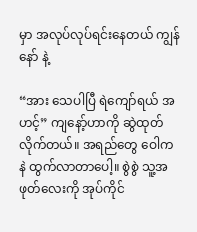မှာ အလုပ်လုပ်ရင်းနေတယ် ကျွန်နော် နဲ့

“အား သေပါပြီ ရဲကျော်ရယ် အဟင့်” ကျနော့်ဟာကို ဆွဲထုတ်လိုက်တယ်။ အရည်တွေ ဝေါကနဲ ထွက်လာတာပေါ့။ စွဲစွဲ သူ့အဖုတ်လေးကို အုပ်ကိုင်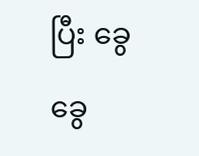ပြီး ခွေခွေ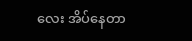လေး အိပ်နေတာ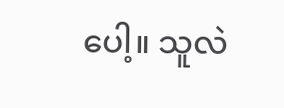ပေါ့။ သူလဲ